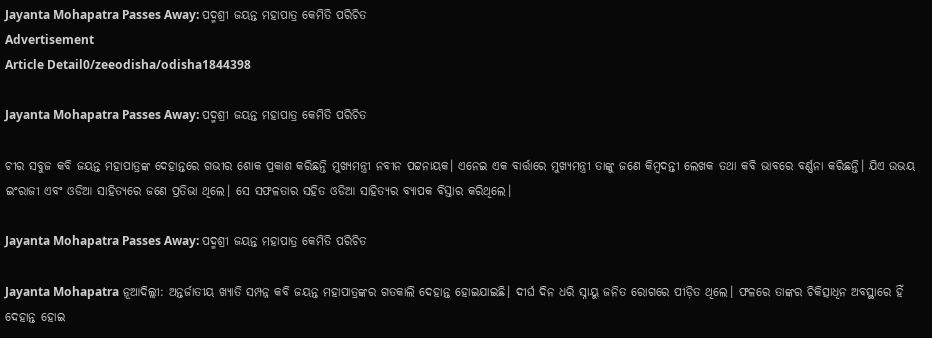Jayanta Mohapatra Passes Away: ପଦ୍ମଶ୍ରୀ ଜୟନ୍ତ ମହାପାତ୍ର କେମିତି ପରିଚିତ
Advertisement
Article Detail0/zeeodisha/odisha1844398

Jayanta Mohapatra Passes Away: ପଦ୍ମଶ୍ରୀ ଜୟନ୍ତ ମହାପାତ୍ର କେମିତି ପରିଚିତ

ଚୀର ସବୁଜ କବି ଜୟନ୍ତ ମହାପାତ୍ରଙ୍କ ଦେହାନ୍ତରେ ଗଭୀର ଶୋକ ପ୍ରକାଶ କରିଛନ୍ତି ମୁଖ୍ୟମନ୍ତ୍ରୀ ନବୀନ ପଟ୍ଟନାୟକ। ଏନେଇ ଏକ ବାର୍ତ୍ତାରେ ମୁଖ୍ୟମନ୍ତ୍ରୀ ତାଙ୍କୁ ଜଣେ କିମ୍ବଦନ୍ତୀ ଲେଖକ ତଥା କବି ଭାବରେ ବର୍ଣ୍ଣନା କରିଛନ୍ତି। ଯିଏ ଉଭୟ ଇଂରାଜୀ ଏବଂ ଓଡିଆ ସାହିତ୍ୟରେ ଜଣେ ପ୍ରତିଭା ଥିଲେ। ସେ ସଫଳତାର ସହିତ ଓଡିଆ ସାହିତ୍ୟର ବ୍ୟାପକ ବିସ୍ତାର କରିଥିଲେ।

Jayanta Mohapatra Passes Away: ପଦ୍ମଶ୍ରୀ ଜୟନ୍ତ ମହାପାତ୍ର କେମିତି ପରିଚିତ

Jayanta Mohapatra ନୂଆଦିଲ୍ଲୀ: ଅନ୍ତର୍ଜାତୀୟ ଖ୍ୟାତି ସମ୍ପନ୍ନ କବି ଜୟନ୍ତ ମହାପାତ୍ରଙ୍କର ଗତକାଲି ଦେହାନ୍ତ ହୋଇଯାଇଛି। ଦୀର୍ଘ ଦିନ ଧରି ସ୍ନାୟୁ ଜନିତ ରୋଗରେ ପୀଡ଼ିତ ଥିଲେ। ଫଳରେ ତାଙ୍କର ଚିକିତ୍ସାଧିନ ଅବସ୍ଥାରେ ହିଁ ଦେହାନ୍ତ ହୋଇ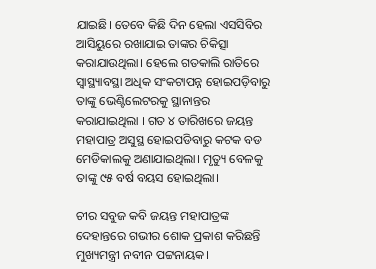ଯାଇଛି। ତେବେ କିଛି ଦିନ ହେଲା ଏସସିବିର ଆସିୟୁରେ ରଖାଯାଇ ତାଙ୍କର ଚିକିତ୍ସା କରାଯାଉଥିଲା। ହେଲେ ଗତକାଲି ରାତିରେ ସ୍ୱାସ୍ଥ୍ୟାବସ୍ଥା ଅଧିକ ସଂକଟାପନ୍ନ ହୋଇପଡ଼ିବାରୁ ତାଙ୍କୁ ଭେଣ୍ଟିଲେଟରକୁ ସ୍ଥାନାନ୍ତର କରାଯାଇଥିଲା । ଗତ ୪ ତାରିଖରେ ଜୟନ୍ତ ମହାପାତ୍ର ଅସୁସ୍ଥ ହୋଇପଡିବାରୁ କଟକ ବଡ ମେଡିକାଲକୁ ଅଣାଯାଇଥିଲା। ମୃତ୍ୟୁ ବେଳକୁ ତାଙ୍କୁ ୯୫ ବର୍ଷ ବୟସ ହୋଇଥିଲା।

ଚୀର ସବୁଜ କବି ଜୟନ୍ତ ମହାପାତ୍ରଙ୍କ ଦେହାନ୍ତରେ ଗଭୀର ଶୋକ ପ୍ରକାଶ କରିଛନ୍ତି ମୁଖ୍ୟମନ୍ତ୍ରୀ ନବୀନ ପଟ୍ଟନାୟକ।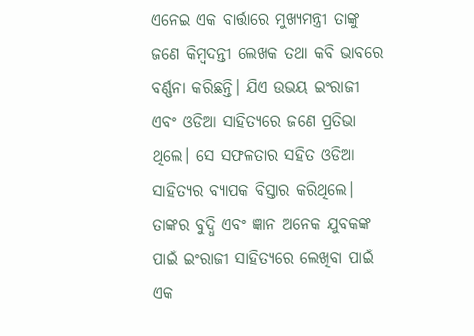ଏନେଇ ଏକ ବାର୍ତ୍ତାରେ ମୁଖ୍ୟମନ୍ତ୍ରୀ ତାଙ୍କୁ ଜଣେ କିମ୍ବଦନ୍ତୀ ଲେଖକ ତଥା କବି ଭାବରେ ବର୍ଣ୍ଣନା କରିଛନ୍ତି। ଯିଏ ଉଭୟ ଇଂରାଜୀ ଏବଂ ଓଡିଆ ସାହିତ୍ୟରେ ଜଣେ ପ୍ରତିଭା ଥିଲେ। ସେ ସଫଳତାର ସହିତ ଓଡିଆ ସାହିତ୍ୟର ବ୍ୟାପକ ବିସ୍ତାର କରିଥିଲେ। ତାଙ୍କର ବୁଦ୍ଧି ଏବଂ ଜ୍ଞାନ ଅନେକ ଯୁବକଙ୍କ ପାଇଁ ଇଂରାଜୀ ସାହିତ୍ୟରେ ଲେଖିବା ପାଇଁ ଏକ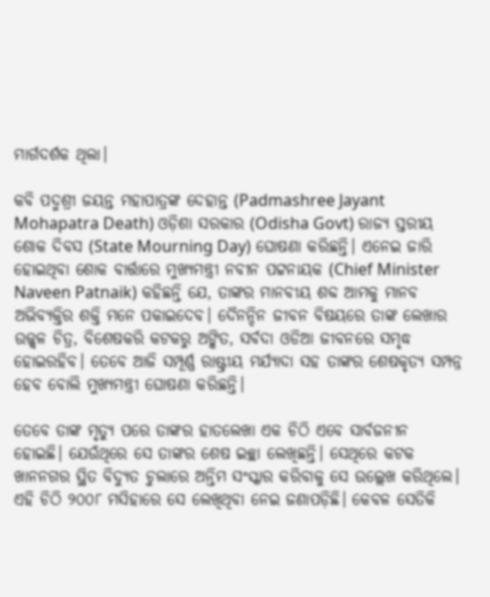ମାର୍ଗଦର୍ଶକ ଥିଲା।

କବି ପଦ୍ମଶ୍ରୀ ଜୟନ୍ତ ମହାପାତ୍ରଙ୍କ ଦେହାନ୍ତ (Padmashree Jayant Mohapatra Death) ଓଡ଼ିଶା ସରକାର (Odisha Govt) ରାଜ୍ୟ ସ୍ତରୀୟ ଶୋକ ଦିବସ (State Mourning Day) ଘୋଷଣା କରିଛନ୍ତି। ଏନେଇ ଜାରି ହୋଇଥିବା ଶୋକ ବାର୍ତ୍ତାରେ ମୁଖ୍ୟମନ୍ତ୍ରୀ ନବୀନ ପଟ୍ଟନାୟକ (Chief Minister Naveen Patnaik) କହିଛନ୍ତି ଯେ, ତାଙ୍କର ମାନବୀୟ ଶବ୍ଦ ଆମକୁ ମାନବ ଅଭିବ୍ୟକ୍ତିର ଶକ୍ତି ମନେ ପକାଇଦେବ। ଦୈନନ୍ଦିନ ଜୀବନ ବିଷୟରେ ତାଙ୍କ ଲେଖାର ଉଜ୍ଜ୍ୱଳ ଚିତ୍ର, ବିଶେଷକରି କଟକରୁ ଅଙ୍କିତ, ସର୍ବଦା ଓଡିଆ ଜୀବନରେ ସମୃଦ୍ଧ ହୋଇରହିବ। ତେବେ ଆଜି ସମ୍ପୂର୍ଣ୍ଣ ରାଷ୍ଟ୍ରୀୟ ମର୍ଯ୍ୟାଦା ସହ ତାଙ୍କର ଶେଷକୃତ୍ୟ ସମ୍ପନ୍ନ ହେବ ବୋଲି ମୁଖ୍ୟମନ୍ତ୍ରୀ ଘୋଷଣା କରିଛନ୍ତି।

ତେବେ ତାଙ୍କ ମୃତ୍ୟୁ ପରେ ତାଙ୍କର ହାତଲେଖା ଏକ ଚିଠି ଏବେ ସାର୍ବଜନୀନ ହୋଇଛି। ଯେଉଁଥିରେ ସେ ତାଙ୍କର ଶେଷ ଇଚ୍ଛା ଲେଖିଛନ୍ତି। ସେଥିରେ କଟକ ଖାନନଗର ସ୍ଥିତ ବିଦ୍ୟୁତ ଚୁଲାରେ ଅନ୍ତିମ ସଂସ୍କାର କରିବାକୁ ସେ ଉଲ୍ଲେଖ କରିଥିଲେ। ଏହି ଚିଠି ୨୦୦୮ ମସିହାରେ ସେ ଲେଖିଥିବା ନେଇ ଜଣାପଡ଼ିଛି। କେବଳ ସେତିକି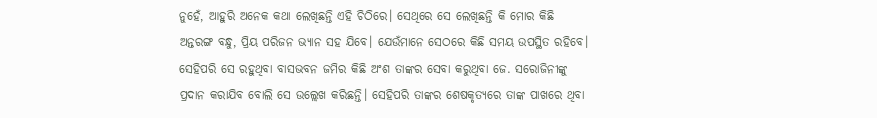ନୁହେଁ, ଆହୁରି ଅନେକ କଥା ଲେଖିଛନ୍ତି ଏହି ଚିଠିରେ। ସେଥିରେ ସେ ଲେଖିଛନ୍ତି କି ମୋର କିଛି ଅନ୍ତରଙ୍ଗ ବନ୍ଧୁ, ପ୍ରିୟ ପରିଜନ ଭ୍ୟାନ ସହ ଯିବେ। ଯେଉଁମାନେ ସେଠରେ କିଛି ସମୟ ଉପସ୍ଥିତ ରହିବେ। ସେହିପରି ସେ ରହୁଥିବା ବାସଭବନ ଜମିର କିଛି ଅଂଶ ତାଙ୍କର ସେବା କରୁଥିବା ଜେ. ସରୋଜିନୀଙ୍କୁ ପ୍ରଦାନ କରାଯିବ ବୋଲି ସେ ଉଲ୍ଲେଖ କରିଛନ୍ତି। ସେହିପରି ତାଙ୍କର ଶେଷକୃତ୍ୟରେ ତାଙ୍କ ପାଖରେ ଥିବା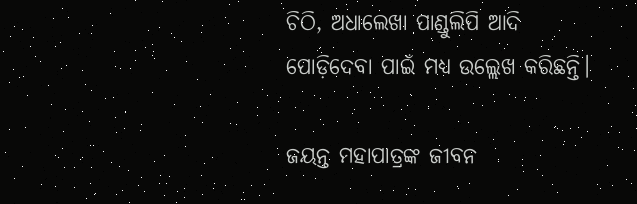ଚିଠି, ଅଧାଲେଖା ପାଣ୍ଡୁଲିପି ଆଦି ପୋଡ଼ିଦେବା ପାଇଁ ମଧ୍ୟ ଉଲ୍ଲେଖ କରିଛନ୍ତି।

ଜୟନ୍ତ ମହାପାତ୍ରଙ୍କ ଜୀବନ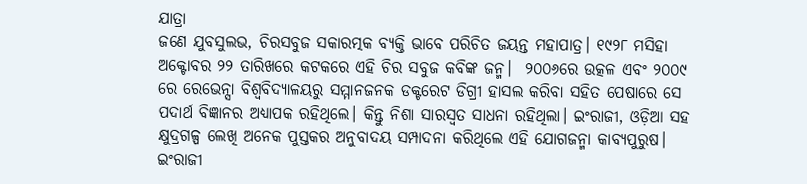ଯାତ୍ରା
ଜଣେ ଯୁବସୁଲଭ, ଚିରସବୁଜ ସକାରତ୍ମକ ବ୍ୟକ୍ତି ଭାବେ ପରିଚିତ ଜୟନ୍ତ ମହାପାତ୍ର। ୧୯୨୮ ମସିହା ଅକ୍ଟୋବର ୨୨ ତାରିଖରେ କଟକରେ ଏହି ଚିର ସବୁଜ କବିଙ୍କ ଜନ୍ମ।  ୨୦୦୬ରେ ଉତ୍କଳ ଏବଂ ୨୦୦୯ ରେ ରେଭେନ୍ସା ବିଶ୍ୱବିଦ୍ୟାଳୟରୁ ସମ୍ମାନଜନକ ଡକ୍ଟରେଟ ଡିଗ୍ରୀ ହାସଲ କରିବା ସହିତ ପେଷାରେ ସେ ପଦାର୍ଥ ବିଜ୍ଞାନର ଅଧ୍ୟାପକ ରହିଥିଲେ। କିନ୍ତୁ ନିଶା ସାରସ୍ୱତ ସାଧନା ରହିଥିଲା। ଇଂରାଜୀ, ଓଡ଼ିଆ ସହ କ୍ଷୁଦ୍ରଗଳ୍ପ ଲେଖି ଅନେକ ପୁସ୍ତକର ଅନୁବାଦୟ ସମ୍ପାଦନା କରିଥିଲେ ଏହି ଯୋଗଜନ୍ମା କାବ୍ୟପୁରୁଷ। ଇଂରାଜୀ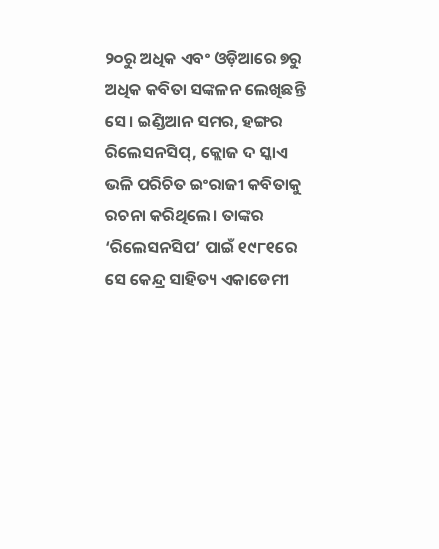୨୦ରୁ ଅଧିକ ଏବଂ ଓଡ଼ିଆରେ ୭ରୁ ଅଧିକ କବିତା ସଙ୍କଳନ ଲେଖିଛନ୍ତି ସେ। ଇଣ୍ଡିଆନ ସମର, ହଙ୍ଗର ରିଲେସନସିପ୍, କ୍ଲୋଜ ଦ ସ୍କାଏ ଭଳି ପରିଚିତ ଇଂରାଜୀ କବିତାକୁ ରଚନା କରିଥିଲେ। ତାଙ୍କର ‘ରିଲେସନସିପ’ ପାଇଁ ୧୯୮୧ରେ ସେ କେନ୍ଦ୍ର ସାହିତ୍ୟ ଏକାଡେମୀ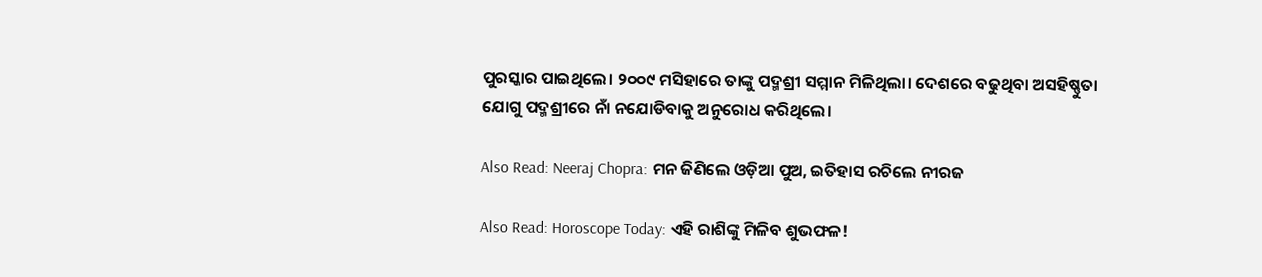ପୁରସ୍କାର ପାଇଥିଲେ। ୨୦୦୯ ମସିହାରେ ତାଙ୍କୁ ପଦ୍ମଶ୍ରୀ ସମ୍ମାନ ମିଳିଥିଲା। ଦେଶରେ ବଢୁଥିବା ଅସହିଷ୍ଣୁତା ଯୋଗୁ ପଦ୍ମଶ୍ରୀରେ ନାଁ ନଯୋଡିବାକୁ ଅନୁରୋଧ କରିଥିଲେ।

Also Read: Neeraj Chopra: ମନ ଜିଣିଲେ ଓଡ଼ିଆ ପୁଅ, ଇତିହାସ ରଚିଲେ ନୀରଜ

Also Read: Horoscope Today: ଏହି ରାଶିଙ୍କୁ ମିଳିବ ଶୁଭଫଳ!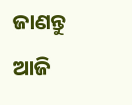ଜାଣନ୍ତୁ ଆଜି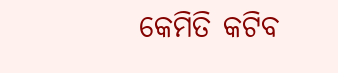କେମିତି କଟିବ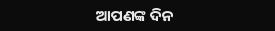ଆପଣଙ୍କ ଦିନ